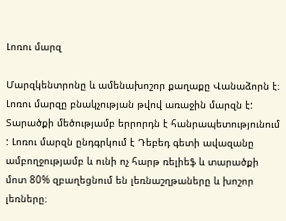Լոռու մարզ

Մարզկենտրոնը և ամենախոշոր քաղաքը Վանաձորն է։ Լոռու մարզը բնակչության թվով առաջին մարզն է: Տարածքի մեծությամբ երրորդն է հանրապետությունում : Լոռու մարզն ընդգրկում է Դեբեդ գետի ավազանը ամբողջությամբ և ունի ոչ հարթ ռելիեֆ և տարածքի մոտ 80% զբաղեցնում են լեռնաշղթաները և խոշոր լեռները։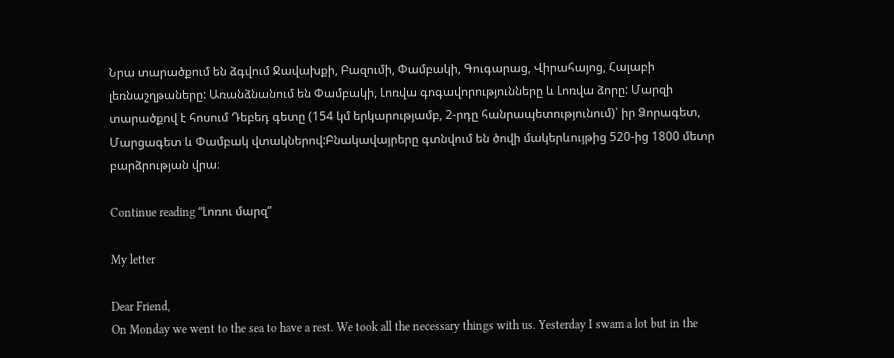Նրա տարածքում են ձգվում Ջավախքի, Բազումի, Փամբակի, Գուգարաց, Վիրահայոց, Հալաբի լեռնաշղթաները: Առանձնանում են Փամբակի, Լոռվա գոգավորությունները և Լոռվա ձորը: Մարզի տարածքով է հոսում Դեբեդ գետը (154 կմ երկարությամբ, 2-րդը հանրապետությունում)՝ իր Ձորագետ, Մարցագետ և Փամբակ վտակներով:Բնակավայրերը գտնվում են ծովի մակերևույթից 520-ից 1800 մետր բարձրության վրա։

Continue reading “Լոռու մարզ”

My letter

Dear Friend,
On Monday we went to the sea to have a rest. We took all the necessary things with us. Yesterday I swam a lot but in the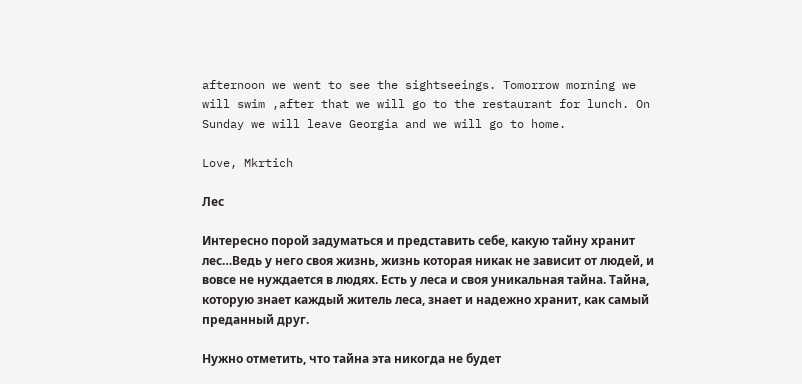afternoon we went to see the sightseeings. Tomorrow morning we will swim ,after that we will go to the restaurant for lunch. On Sunday we will leave Georgia and we will go to home.

Love, Mkrtich

Лес

Интересно порой задуматься и представить себе, какую тайну хранит лес…Ведь у него своя жизнь, жизнь которая никак не зависит от людей, и вовсе не нуждается в людях. Есть у леса и своя уникальная тайна. Тайна, которую знает каждый житель леса, знает и надежно хранит, как самый преданный друг.

Нужно отметить, что тайна эта никогда не будет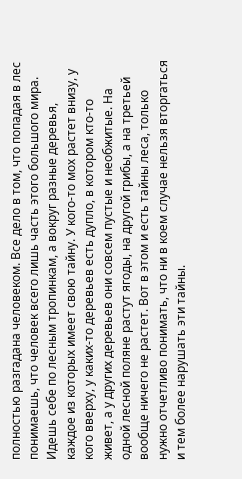полностью разгадана человеком. Все дело в том, что попадая в лес понимаешь, что человек всего лишь часть этого большого мира. Идешь себе по лесным тропинкам, а вокруг разные деревья, каждое из которых имеет свою тайну. У кого-то мох растет внизу, у кого вверху, у каких-то деревьев есть дупло, в котором кто-то живет, а у других деревьев они совсем пустые и необжитые. На одной лесной поляне растут ягоды, на другой грибы, а на третьей вообще ничего не растет. Вот в этом и есть тайны леса, только нужно отчетливо понимать, что ни в коем случае нельзя вторгаться и тем более нарушать эти тайны.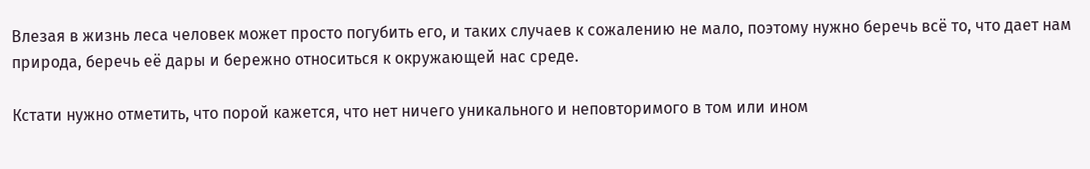Влезая в жизнь леса человек может просто погубить его, и таких случаев к сожалению не мало, поэтому нужно беречь всё то, что дает нам природа, беречь её дары и бережно относиться к окружающей нас среде.

Кстати нужно отметить, что порой кажется, что нет ничего уникального и неповторимого в том или ином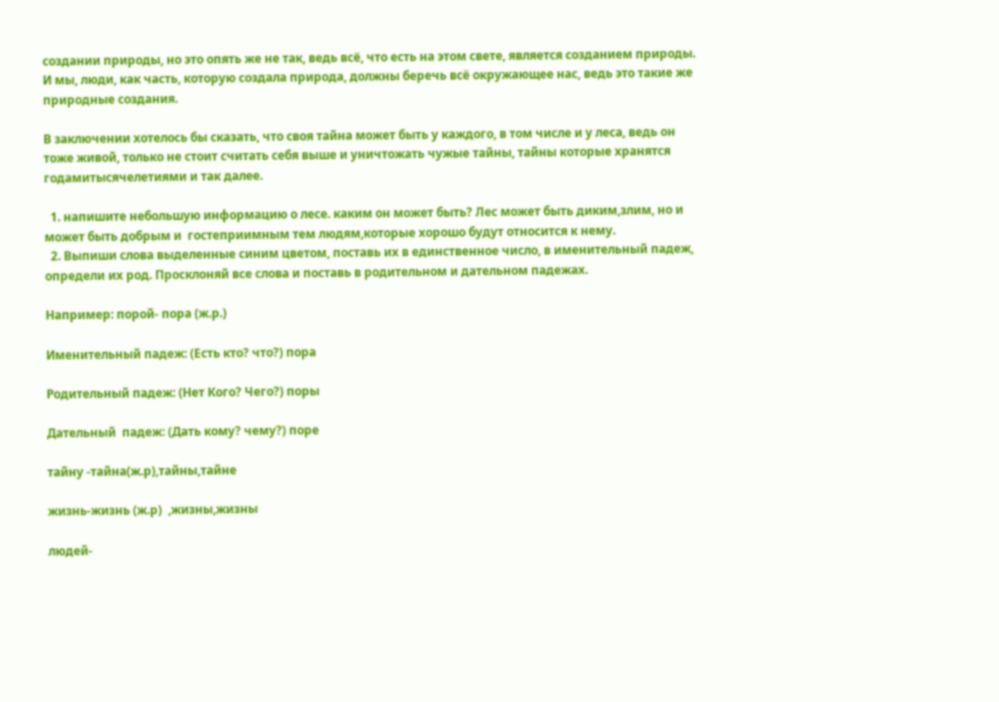создании природы, но это опять же не так, ведь всё, что есть на этом свете, является созданием природы. И мы, люди, как часть, которую создала природа, должны беречь всё окружающее нас, ведь это такие же природные создания.

В заключении хотелось бы сказать, что своя тайна может быть у каждого, в том числе и у леса, ведь он тоже живой, только не стоит считать себя выше и уничтожать чужые тайны, тайны которые хранятся годамитысячелетиями и так далее.

  1. напишите небольшую информацию о лесе. каким он может быть? Лес может быть диким,злим, но и может быть добрым и  гостеприимным тем людям,которые хорошо будут относится к нему.
  2. Выпиши слова выделенные синим цветом, поставь их в единственное число, в именительный падеж, определи их род. Просклоняй все слова и поставь в родительном и дательном падежах.

Например: порой- пора (ж.р.)

Именительный падеж: (Есть кто? что?) пора

Родительный падеж: (Нет Кого? Чего?) поры

Дательный  падеж: (Дать кому? чему?) поре

тайну -тайна(ж.р),тайны,тайне

жизнь-жизнь (ж.р)  ,жизны,жизны

людей-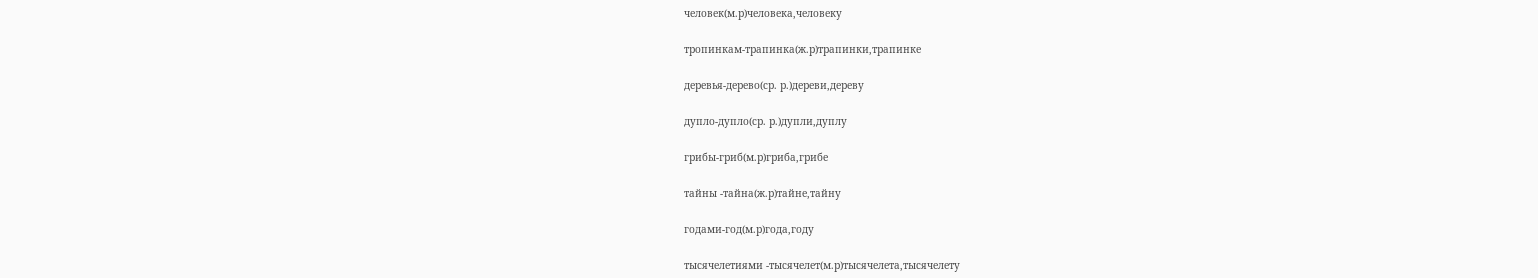человек(м.р)человека,человеку

тропинкам-трапинка(ж.р)трапинки,трапинке

деревья-дерево(ср. р.)дереви,дереву

дупло-дупло(ср. р.)дупли,дуплу

грибы-гриб(м.р)гриба,грибе

тайны -тайна(ж.р)тайне,тайну

годами-год(м.р)года,году

тысячелетиями -тысячелет(м.р)тысячелета,тысячелету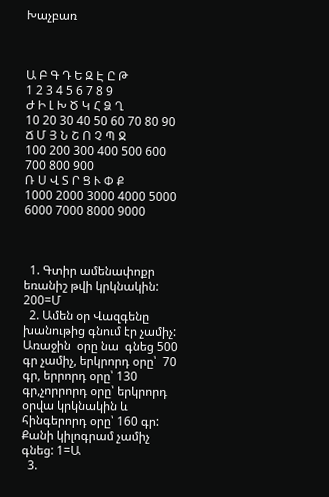Խաչբառ



Ա Բ Գ Դ Ե Զ Է Ը Թ
1 2 3 4 5 6 7 8 9
Ժ Ի Լ Խ Ծ Կ Հ Ձ Ղ
10 20 30 40 50 60 70 80 90
Ճ Մ Յ Ն Շ Ո Չ Պ Ջ
100 200 300 400 500 600 700 800 900
Ռ Ս Վ Տ Ր Ց Ւ Փ Ք
1000 2000 3000 4000 5000 6000 7000 8000 9000



  1. Գտիր ամենափոքր եռանիշ թվի կրկնակին: 200=Մ
  2. Ամեն օր Վազգենը խանութից գնում էր չամիչ: Առաջին  օրը նա  գնեց 500 գր չամիչ, երկրորդ օրը՝  70 գր, երրորդ օրը՝ 130 գր,չորրորդ օրը՝ երկրորդ օրվա կրկնակին և հինգերորդ օրը՝ 160 գր: Քանի կիլոգրամ չամիչ գնեց: 1=Ա
  3.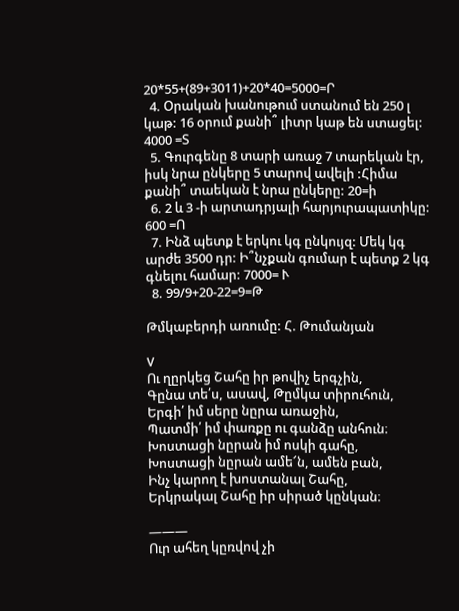20*55+(89+3011)+20*40=5000=Ր
  4. Օրական խանութում ստանում են 250 լ կաթ: 16 օրում քանի՞ լիտր կաթ են ստացել: 4000 =Տ
  5. Գուրգենը 8 տարի առաջ 7 տարեկան էր, իսկ նրա ընկերը 5 տարով ավելի :Հիմա քանի՞ տաեկան է նրա ընկերը: 20=ի
  6. 2 և 3 -ի արտադրյալի հարյուրապատիկը: 600 =Ո
  7. Ինձ պետք է երկու կգ ընկույզ: Մեկ կգ արժե 3500 դր: Ի՞նչքան գումար է պետք 2 կգ գնելու համար: 7000= Ւ
  8. 99/9+20-22=9=Թ

Թմկաբերդի առումը: Հ. Թումանյան

V
Ու ղըրկեց Շահը իր թովիչ երգչին,
Գընա տե՛ս, ասավ, Թըմկա տիրուհուն,
Երգի՛ իմ սերը նըրա առաջին,
Պատմի՛ իմ փառքը ու գանձը անհուն։
Խոստացի նըրան իմ ոսկի գահը,
Խոստացի նըրան ամե՜ն, ամեն բան,
Ինչ կարող է խոստանալ Շահը,
Երկրակալ Շահը իր սիրած կընկան։

―――
Ուր ահեղ կըռվով չի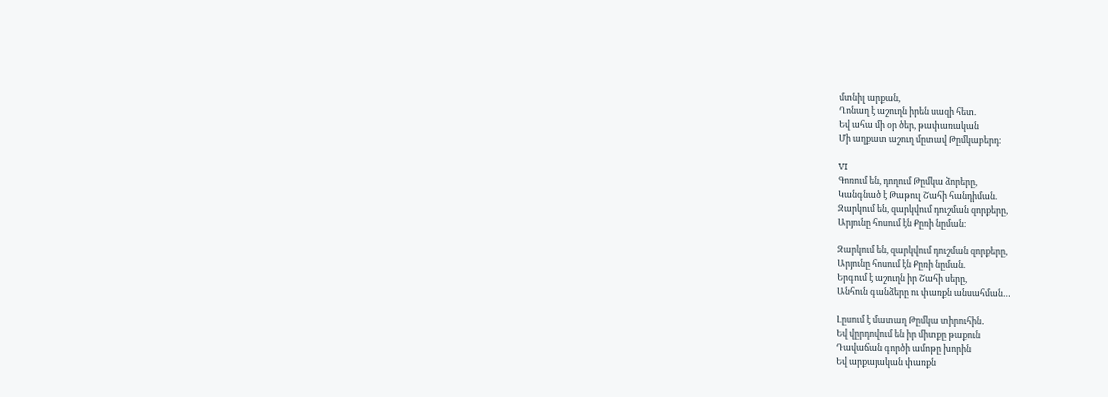մտնիլ արքան,
Ղոնաղ է աշուղն իրեն սազի հետ.
Եվ ահա մի օր ծեր, թափառական
Մի աղքատ աշուղ մըտավ Թըմկաբերդ։

VI
Գոռում են, դողում Թըմկա ձորերը,
Կանգնած է Թաթուլ Շահի հանդիման.
Զարկում են, զարկվում դուշման զորքերը,
Արյունը հոսում էն Քըռի նըման։

Զարկում են, զարկվում դուշման զորքերը,
Արյունը հոսում էն Քըռի նըման.
Երգում է աշուղն իր Շահի սերը,
Անհուն գանձերը ու փառքն անսահման…

Լըսում է մատաղ Թըմկա տիրուհին․
Եվ վըրդովում են իր միտքը թաքուն
Դավաճան գործի ամոթը խորին
Եվ արքայական փառքն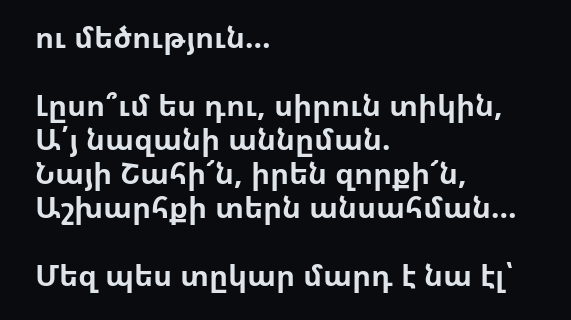ու մեծություն…

Լըսո՞ւմ ես դու, սիրուն տիկին,
Ա՛յ նազանի աննըման.
Նայի Շահի՜ն, իրեն զորքի՜ն,
Աշխարհքի տերն անսահման…

Մեզ պես տըկար մարդ է նա էլ՝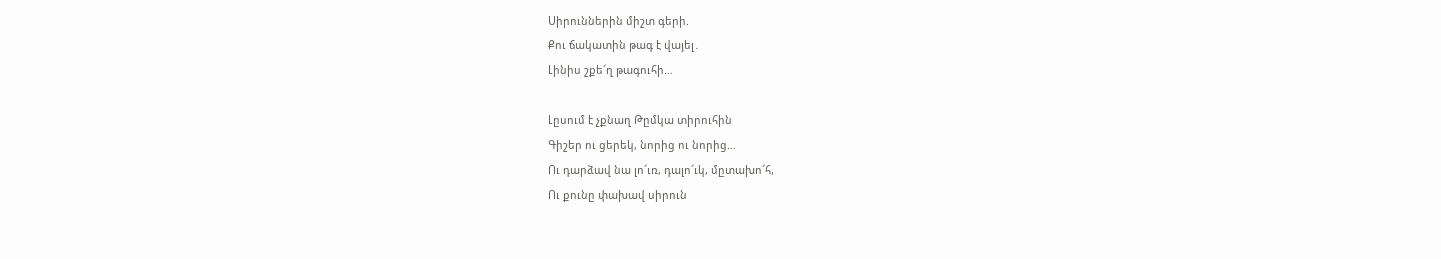Սիրուններին միշտ գերի.
Քու ճակատին թագ է վայել․
Լինիս շքե՜ղ թագուհի…

Լըսում է չքնաղ Թըմկա տիրուհին
Գիշեր ու ցերեկ, նորից ու նորից…
Ու դարձավ նա լո՜ւռ, դալո՜ւկ, մըտախո՜հ,
Ու քունը փախավ սիրուն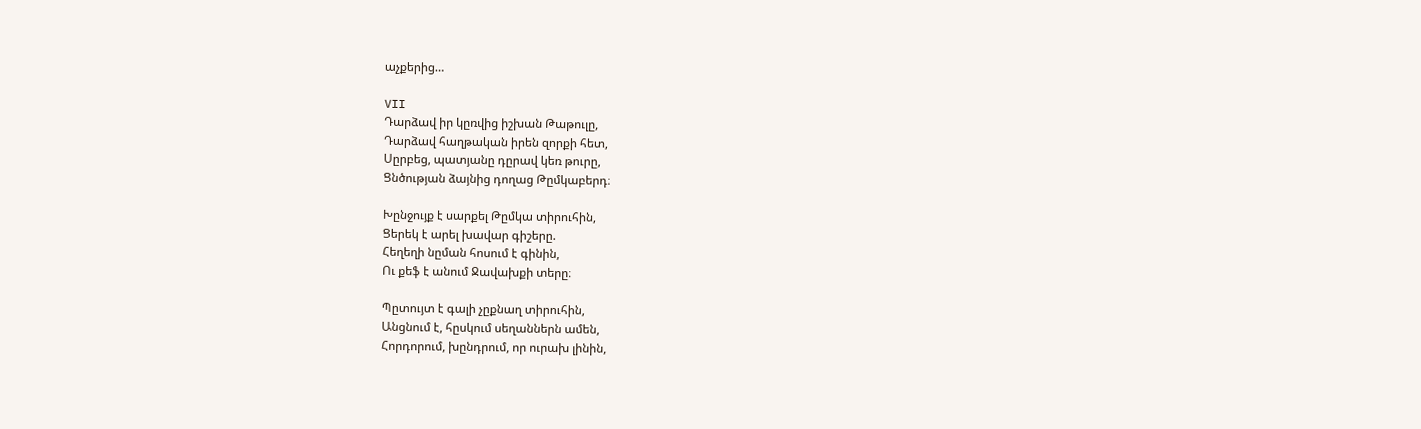աչքերից…

VII
Դարձավ իր կըռվից իշխան Թաթուլը,
Դարձավ հաղթական իրեն զորքի հետ,
Սըրբեց, պատյանը դըրավ կեռ թուրը,
Ցնծության ձայնից դողաց Թըմկաբերդ։

Խընջույք է սարքել Թըմկա տիրուհին,
Ցերեկ է արել խավար գիշերը.
Հեղեղի նըման հոսում է գինին,
Ու քեֆ է անում Ջավախքի տերը։

Պըտույտ է գալի չըքնաղ տիրուհին,
Անցնում է, հըսկում սեղաններն ամեն,
Հորդորում, խընդրում, որ ուրախ լինին,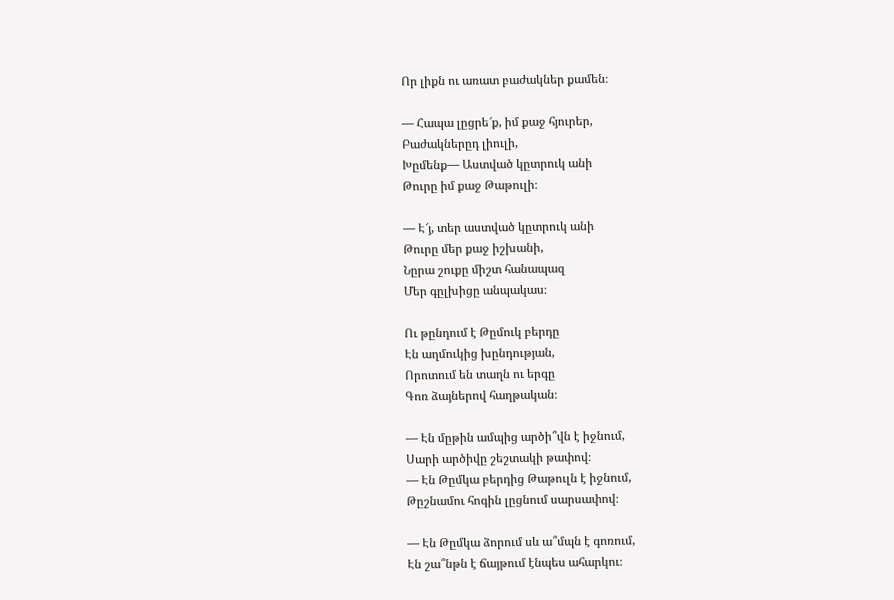Որ լիքն ու առատ բաժակներ քամեն։

— Հապա լըցրե՜ք, իմ քաջ հյուրեր,
Բաժակներըդ լիուլի,
Խըմենք— Աստված կըտրուկ անի
Թուրը իմ քաջ Թաթուլի։

— Է՜յ, տեր աստված կըտրուկ անի
Թուրը մեր քաջ իշխանի,
Նըրա շուքը միշտ հանապազ
Մեր գըլխիցը անպակաս։

Ու թընդում է Թըմուկ բերդը
Էն աղմուկից խընդության,
Որոտում են տաղն ու երգը
Գոռ ձայներով հաղթական։

— Էն մըթին ամպից արծի՞վն է իջնում,
Սարի արծիվը շեշտակի թափով։
— Էն Թըմկա բերդից Թաթուլն է իջնում,
Թըշնամու հոգին լըցնում սարսափով։

— Էն Թըմկա ձորում սև ա՞մպն է գոռում,
Էն շա՞նթն է ճայթում էնպես ահարկու։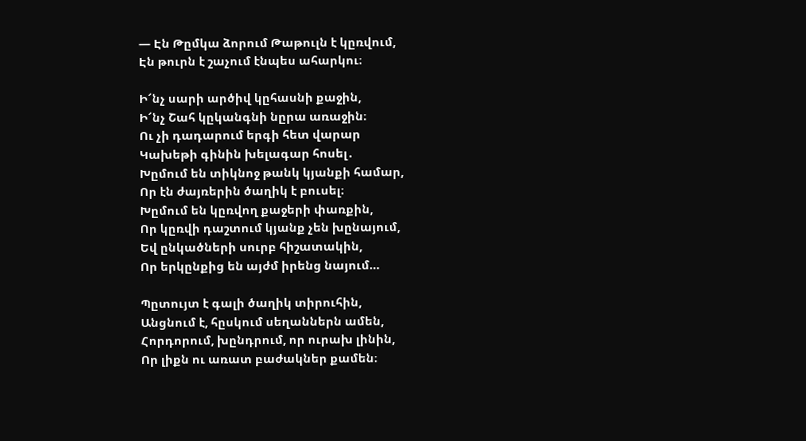— Էն Թըմկա ձորում Թաթուլն է կըռվում,
Էն թուրն է շաչում էնպես ահարկու։

Ի՜նչ սարի արծիվ կըհասնի քաջին,
Ի՜նչ Շահ կըկանգնի նըրա առաջին։
Ու չի դադարում երգի հետ վարար
Կախեթի գինին խելագար հոսել․
Խըմում են տիկնոջ թանկ կյանքի համար,
Որ էն ժայռերին ծաղիկ է բուսել։
Խըմում են կըռվող քաջերի փառքին,
Որ կըռվի դաշտում կյանք չեն խընայում,
Եվ ընկածների սուրբ հիշատակին,
Որ երկընքից են այժմ իրենց նայում…

Պըտույտ է գալի ծաղիկ տիրուհին,
Անցնում է, հըսկում սեղաններն ամեն,
Հորդորում, խընդրում, որ ուրախ լինին,
Որ լիքն ու առատ բաժակներ քամեն։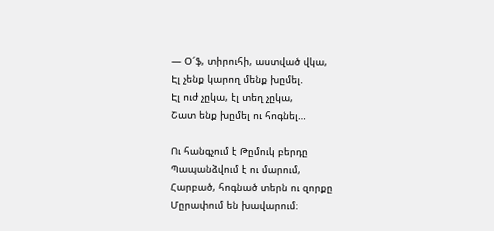— Օ՜ֆ, տիրուհի, աստված վկա,
Էլ չենք կարող մենք խըմել.
Էլ ուժ չըկա, էլ տեղ չըկա,
Շատ ենք խըմել ու հոգնել…

Ու հանգչում է Թըմուկ բերդը
Պապանձվում է ու մարում,
Հարբած, հոգնած տերն ու զորքը
Մըրափում են խավարում։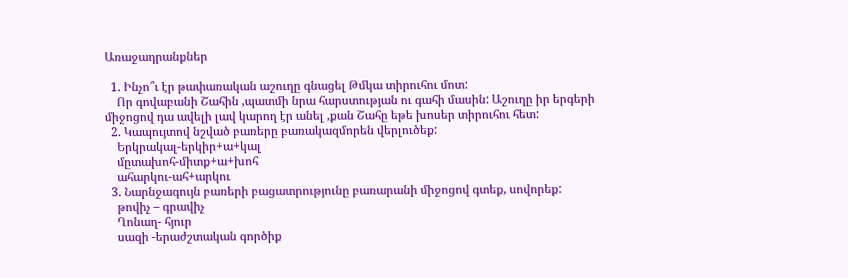Առաջադրանքներ

  1. Ինչո՞ւ էր թափառական աշուղը գնացել Թմկա տիրուհու մոտ:
    Որ գովաբանի Շահին ,պատմի նրա հարստության ու գահի մասին: Աշուղը իր երգերի միջոցով դա ավելի լավ կարող էր անել ,քան Շահը եթե խոսեր տիրուհու հետ:
  2. Կապույտով նշված բառերը բառակազմորեն վերլուծեք:
    Երկրակալ-երկիր+ա+կալ
    մըտախոհ-միտք+ա+խոհ
    ահարկու-ահ+արկու
  3. Նարնջագույն բառերի բացատրությունը բառարանի միջոցով գտեք, սովորեք:
    թովիչ – գրավիչ
    Ղոնաղ- հյուր
    սազի -երաժշտական գործիք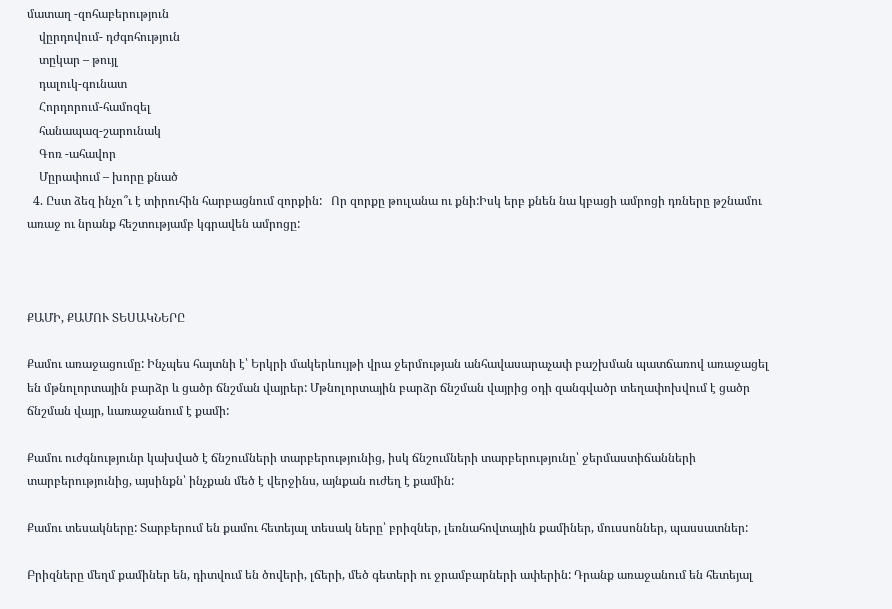մատաղ -զոհաբերություն
    վըրդովում- դժգոհություն
    տըկար – թույլ
    դալուկ-գունատ
    Հորդորում-համոզել
    հանապազ-շարունակ
    Գոռ -ահավոր
    Մըրափում – խորը քնած
  4. Ըստ ձեզ ինչո՞ւ է տիրուհին հարբացնում զորքին:   Որ զորքը թուլանա ու քնի:Իսկ երբ քնեն նա կբացի ամրոցի դռները թշնամու առաջ ու նրանք հեշտությամբ կգրավեն ամրոցը:



ՔԱՄԻ, ՔԱՄՈՒ ՏԵՍԱԿՆԵՐԸ

Քամու առաջացումը: Ինչպես հայտնի է՝ Երկրի մակերևույթի վրա ջերմության անհավասարաչափ բաշխման պատճառով առաջացել են մթնոլորտային բարձր և ցածր ճնշման վայրեր: Մթնոլորտային բարձր ճնշման վայրից օդի զանգվածր տեղափոխվում է ցածր ճնշման վայր, ևառաջանում է քամի:

Քամու ուժգնությունր կախված է ճնշումների տարբերությունից, իսկ ճնշումների տարբերությունը՝ ջերմաստիճանների տարբերությունից, այսինքն՝ ինչքան մեծ է վերջինս, այնքան ուժեղ է քամին:

Քամու տեսակները: Տարբերում են քամու հետեյալ տեսակ ները՝ բրիզներ, լեռնահովտային քամիներ, մուսսոններ, պասսատներ:

Բրիզները մեղմ քամիներ են, դիտվում են ծովերի, լճերի, մեծ գետերի ու ջրամբարների ափերին: Դրանք առաջանում են հետեյալ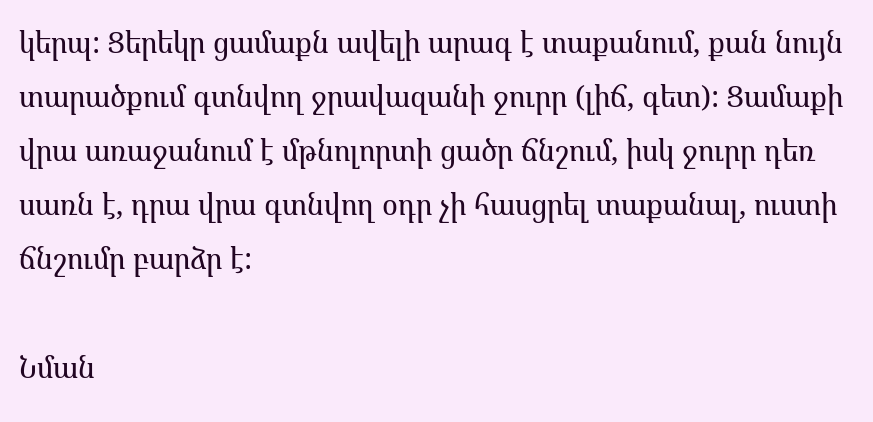կերպ: Ցերեկր ցամաքն ավելի արագ է տաքանում, քան նույն տարածքում գտնվող ջրավազանի ջուրր (լիճ, գետ): Ցամաքի վրա առաջանում է մթնոլորտի ցածր ճնշում, իսկ ջուրր դեռ սառն է, դրա վրա գտնվող օդր չի հասցրել տաքանալ, ուստի ճնշումր բարձր է:

Նման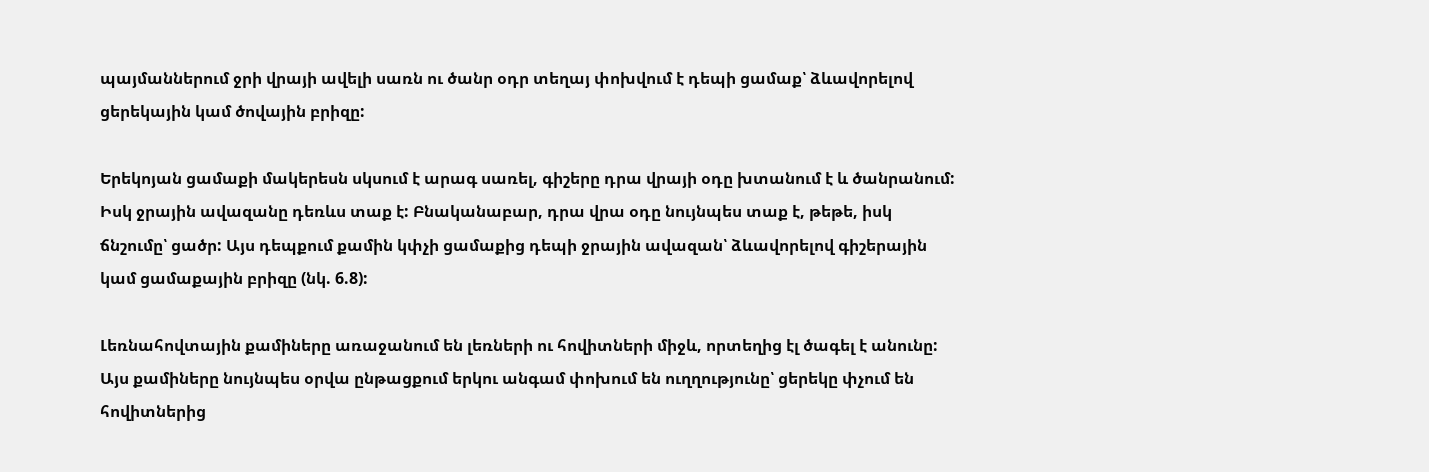պայմաններում ջրի վրայի ավելի սառն ու ծանր օդր տեղայ փոխվում է դեպի ցամաք՝ ձևավորելով ցերեկային կամ ծովային բրիզը:

Երեկոյան ցամաքի մակերեսն սկսում է արագ սառել, գիշերը դրա վրայի օդը խտանում է և ծանրանում: Իսկ ջրային ավազանը դեռևս տաք է: Բնականաբար, դրա վրա օդը նույնպես տաք է, թեթե, իսկ ճնշումը՝ ցածր: Այս դեպքում քամին կփչի ցամաքից դեպի ջրային ավազան՝ ձևավորելով գիշերային կամ ցամաքային բրիզը (նկ. 6.8):

Լեռնահովտային քամիները առաջանում են լեռների ու հովիտների միջև, որտեղից էլ ծագել է անունը: Այս քամիները նույնպես օրվա ընթացքում երկու անգամ փոխում են ուղղությունը՝ ցերեկը փչում են հովիտներից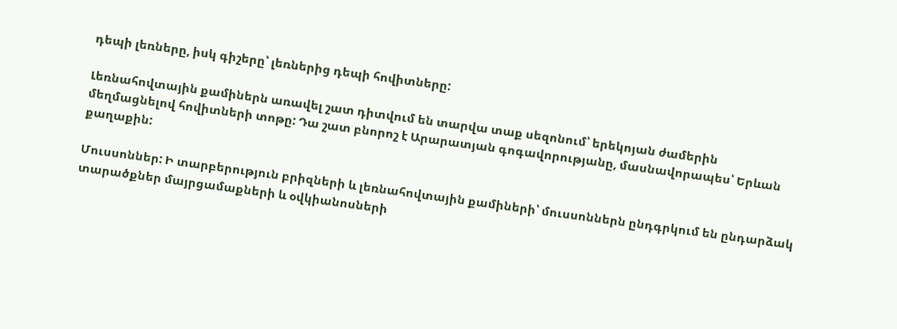դեպի լեռները, իսկ գիշերը՝ լեռներից դեպի հովիտները:

Լեռնահովտային քամիներն առավել շատ դիտվում են տարվա տաք սեզոնում՝ երեկոյան ժամերին մեղմացնելով հովիտների տոթը: Դա շատ բնորոշ է Արարատյան գոգավորությանը, մասնավորապես՝ Երևան քաղաքին:

Մուսսոններ: Ի տարբերություն բրիզների և լեռնահովտային քամիների՝ մուսսոններն ընդգրկում են ընդարձակ տարածքներ մայրցամաքների և օվկիանոսների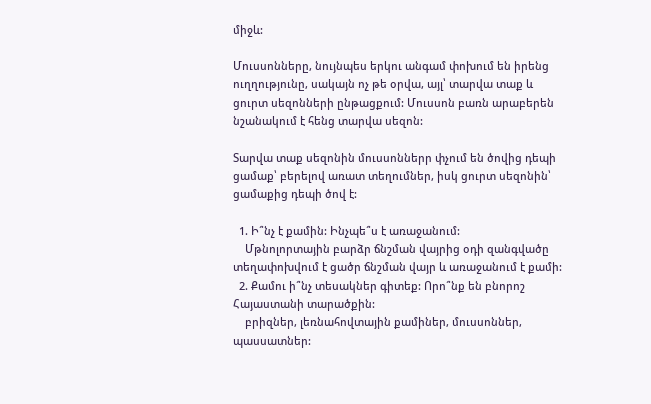միջև:

Մուսսոնները, նույնպես երկու անգամ փոխում են իրենց ուղղությունը, սակայն ոչ թե օրվա, այլ՝ տարվա տաք և ցուրտ սեզոնների ընթացքում: Մուսսոն բառն արաբերեն նշանակում է հենց տարվա սեզոն:

Տարվա տաք սեզոնին մուսսոններր փչում են ծովից դեպի ցամաք՝ բերելով առատ տեղումներ, իսկ ցուրտ սեզոնին՝ ցամաքից դեպի ծով է:

  1. Ի՞նչ է քամին: Ինչպե՞ս է առաջանում:
    Մթնոլորտային բարձր ճնշման վայրից օդի զանգվածը տեղափոխվում է ցածր ճնշման վայր և առաջանում է քամի:
  2. Քամու ի՞նչ տեսակներ գիտեք: Որո՞նք են բնորոշ Հայաստանի տարածքին:
    բրիզներ, լեռնահովտային քամիներ, մուսսոններ, պասսատներ: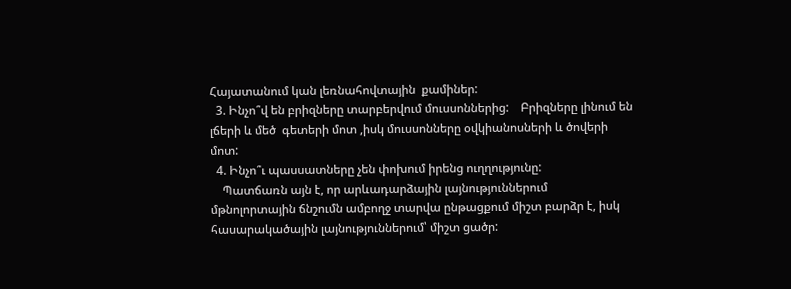Հայատանում կան լեռնահովտային  քամիներ:
  3. Ինչո՞վ են բրիզները տարբերվում մուսսոններից:    Բրիզները լինում են լճերի և մեծ  գետերի մոտ ,իսկ մուսսոնները օվկիանոսների և ծովերի մոտ:
  4. Ինչո՞ւ պասսատները չեն փոխում իրենց ուղղությունը:
    Պատճառն այն է, որ արևադարձային լայնություններում մթնոլորտային ճնշումն ամբողջ տարվա ընթացքում միշտ բարձր է, իսկ հասարակածային լայնություններում՝ միշտ ցածր: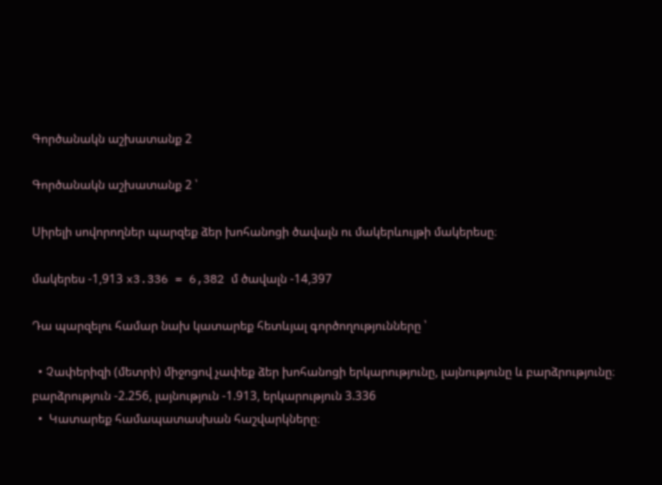Գործանակն աշխատանք 2

Գործանակն աշխատանք 2 ՝

Սիրելի սովորողներ պարզեք ձեր խոհանոցի ծավալն ու մակերևույթի մակերեսը։

մակերես -1,913 x3.336 = 6,382 մ ծավալն -14,397

Դա պարզելու համար նախ կատարեք հետևյալ գործողությունները ՝

  • Չափերիզի (մետրի) միջոցով չափեք ձեր խոհանոցի երկարությունը, լայնությունը և բարձրությունը։ բարձրություն -2.256, լայնություն -1.913, երկարություն 3.336
  •  Կատարեք համապատասխան հաշվարկները։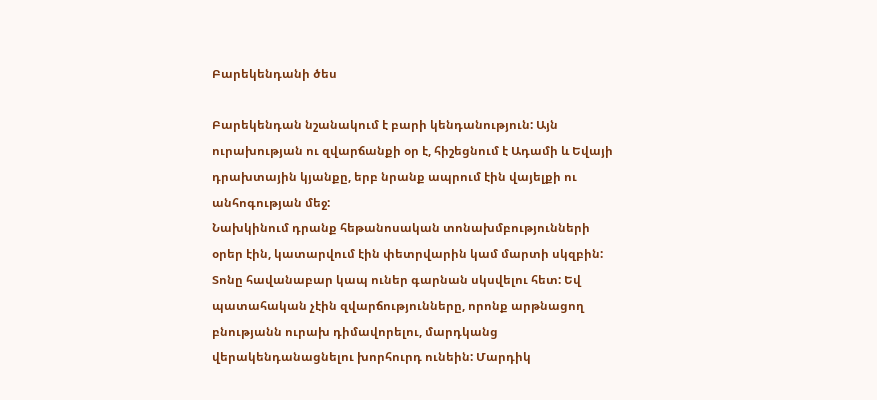Բարեկենդանի ծես

Բարեկենդան նշանակում է բարի կենդանություն: Այն ուրախության ու զվարճանքի օր է, հիշեցնում է Ադամի և Եվայի դրախտային կյանքը, երբ նրանք ապրում էին վայելքի ու անհոգության մեջ:
Նախկինում դրանք հեթանոսական տոնախմբությունների օրեր էին, կատարվում էին փետրվարին կամ մարտի սկզբին: Տոնը հավանաբար կապ ուներ գարնան սկսվելու հետ: Եվ պատահական չէին զվարճությունները, որոնք արթնացող բնությանն ուրախ դիմավորելու, մարդկանց վերակենդանացնելու խորհուրդ ունեին: Մարդիկ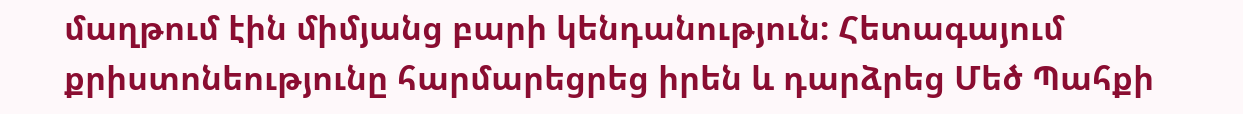մաղթում էին միմյանց բարի կենդանություն: Հետագայում քրիստոնեությունը հարմարեցրեց իրեն և դարձրեց Մեծ Պահքի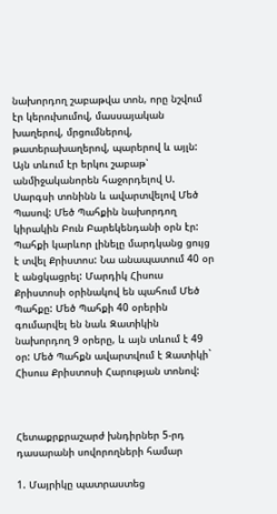նախորդող շաբաթվա տոն, որը նշվում էր կերուխումով, մասսայական խաղերով, մրցումներով, թատերախաղերով, պարերով և այլն: Այն տևում էր երկու շաբաթ՝ անմիջականորեն հաջորդելով Ս. Սարգսի տոնինն և ավարտվելով Մեծ Պասով: Մեծ Պահքին նախորդող կիրակին Բուն Բարեկենդանի օրն էր: Պահքի կարևոր լինելը մարդկանց ցույց է տվել Քրիստոս: Նա անապատում 40 օր է անցկացրել: Մարդիկ Հիսուս Քրիստոսի օրինակով են պահում Մեծ Պահքը: Մեծ Պահքի 40 օրերին գումարվել են նաև Զատիկին նախորդող 9 օրերը, և այն տևում է 49 օր: Մեծ Պահքն ավարտվում է Զատիկի` Հիսուս Քրիստոսի Հարության տոնով:



Հետաքրքրաշարժ խնդիրներ 5-րդ դասարանի սովորողների համար

1. Մայրիկը պատրաստեց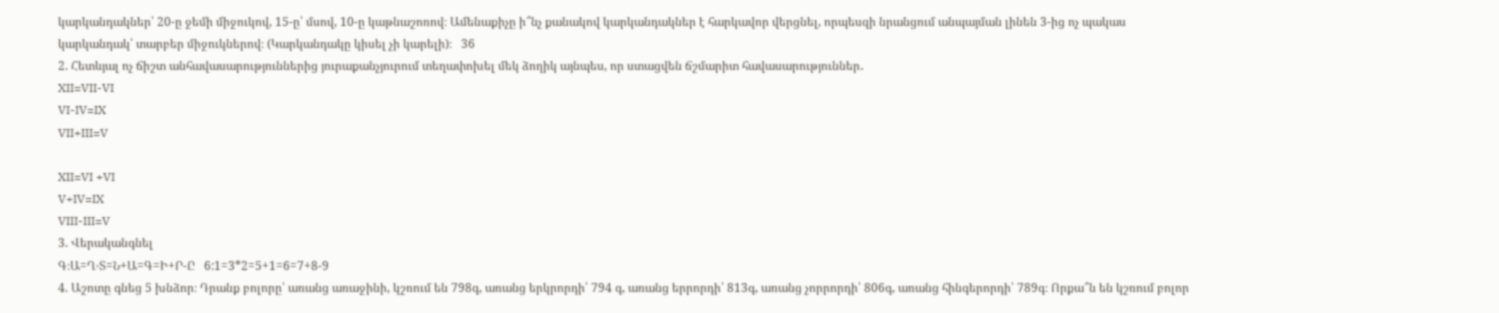կարկանդակներ՝ 20-ը ջեմի միջուկով, 15-ը՝ մսով, 10-ը կաթնաշոռով։ Ամենաքիչը ի՞նչ քանակով կարկանդակներ է հարկավոր վերցնել, որպեսզի նրանցում անպայման լինեն 3-ից ոչ պակաս կարկանդակ՝ տարբեր միջուկներով։ (Կարկանդակը կիսել չի կարելի)։   36
2. Հետևյալ ոչ ճիշտ անհավասարություններից յուրաքանչյուրում տեղափոխել մեկ ձողիկ այնպես, որ ստացվեն ճշմարիտ հավասարություններ․
XII=VII-VI
VI-IV=IX
VII+III=V

XII=VI +VI
V+IV=IX
VIII-III=V
3. Վերականգնել
Գ։Ա=Ղ‧Տ=Ն+Ա=Գ=Ի+Ր-Ը   6:1=3*2=5+1=6=7+8-9
4. Աշոտը գնեց 5 խնձոր։ Դրանք բոլորը՝ առանց առաջինի, կշռում են 798գ, առանց երկրորդի՝ 794 գ, առանց երրորդի՝ 813գ, առանց չորրորդի՝ 806գ, առանց հինգերորդի՝ 789գ։ Որքա՞ն են կշռում բոլոր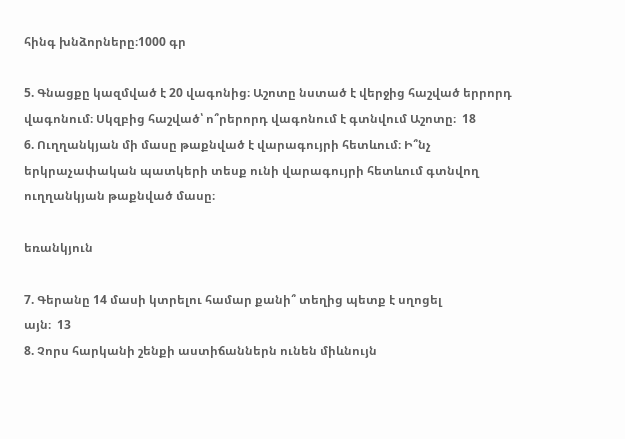հինգ խնձորները։1000 գր

5. Գնացքը կազմված է 20 վագոնից։ Աշոտը նստած է վերջից հաշված երրորդ վագոնում։ Սկզբից հաշված՝ ո՞րերորդ վագոնում է գտնվում Աշոտը։  18
6. Ուղղանկյան մի մասը թաքնված է վարագույրի հետևում։ Ի՞նչ երկրաչափական պատկերի տեսք ունի վարագույրի հետևում գտնվող ուղղանկյան թաքնված մասը։

եռանկյուն

7. Գերանը 14 մասի կտրելու համար քանի՞ տեղից պետք է սղոցել
այն։  13
8. Չորս հարկանի շենքի աստիճաններն ունեն միևնույն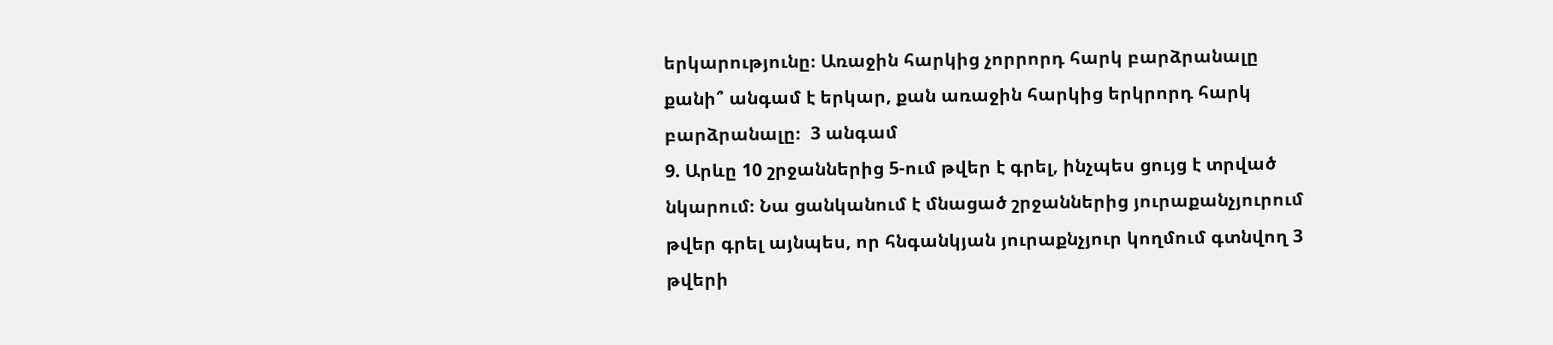երկարությունը։ Առաջին հարկից չորրորդ հարկ բարձրանալը
քանի՞ անգամ է երկար, քան առաջին հարկից երկրորդ հարկ
բարձրանալը։  3 անգամ
9. Արևը 10 շրջաններից 5-ում թվեր է գրել, ինչպես ցույց է տրված
նկարում։ Նա ցանկանում է մնացած շրջաններից յուրաքանչյուրում
թվեր գրել այնպես, որ հնգանկյան յուրաքնչյուր կողմում գտնվող 3
թվերի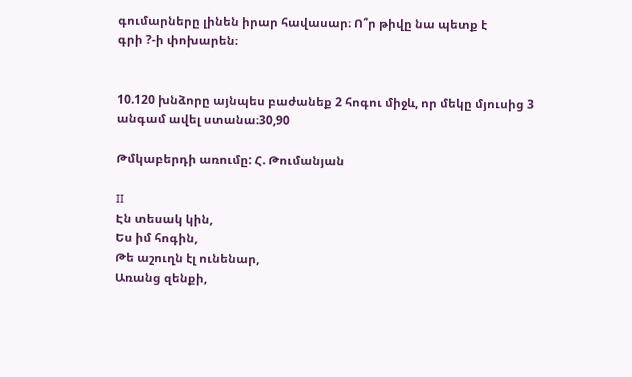գումարները լինեն իրար հավասար։ Ո՞ր թիվը նա պետք է
գրի ?-ի փոխարեն։


10.120 խնձորը այնպես բաժանեք 2 հոգու միջև, որ մեկը մյուսից 3
անգամ ավել ստանա։30,90

Թմկաբերդի առումը: Հ. Թումանյան

II
Էն տեսակ կին,
Ես իմ հոգին,
Թե աշուղն էլ ունենար,
Առանց զենքի,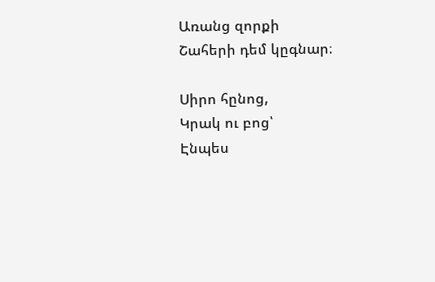Առանց զորքի
Շահերի դեմ կըգնար։

Սիրո հընոց,
Կրակ ու բոց՝
Էնպես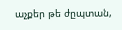աչքեր թե ժըպտան,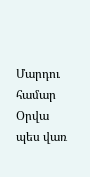Մարդու համար
Օրվա պես վառ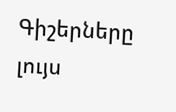Գիշերները լույս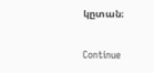կըտան։

Continue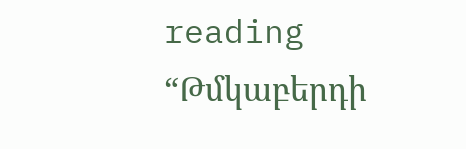reading “Թմկաբերդի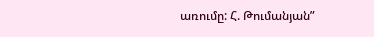առումը: Հ. Թումանյան”